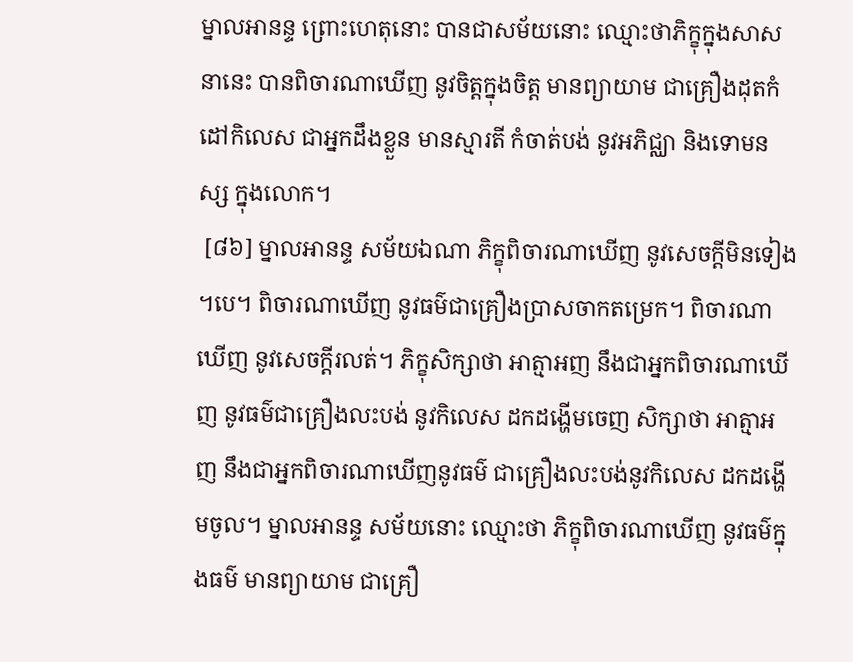ម្នាលអានន្ទ ព្រោះហេតុនោះ បានជាសម័យនោះ ឈ្មោះថាភិក្ខុក្នុងសាសនានេះ បានពិចារណាឃើញ នូវចិត្តក្នុងចិត្ត មានព្យាយាម ជាគ្រឿងដុតកំដៅកិលេស ជាអ្នកដឹងខ្លួន មានស្មារតី កំចាត់បង់ នូវអភិជ្ឈា និងទោមនស្ស ក្នុងលោក។
 [៨៦] ម្នាលអានន្ទ សម័យឯណា ភិក្ខុពិចារណាឃើញ នូវសេចក្ដីមិនទៀង។បេ។ ពិចារណាឃើញ នូវធម៌ជាគ្រឿងប្រាសចាកតម្រេក។ ពិចារណាឃើញ នូវសេចក្ដីរលត់។ ភិក្ខុសិក្សាថា អាត្មាអញ នឹងជាអ្នកពិចារណាឃើញ នូវធម៌ជាគ្រឿងលះបង់ នូវកិលេស ដកដង្ហើមចេញ សិក្សាថា អាត្មាអញ នឹងជាអ្នកពិចារណាឃើញនូវធម៌ ជាគ្រឿងលះបង់នូវកិលេស ដកដង្ហើមចូល។ ម្នាលអានន្ទ សម័យនោះ ឈ្មោះថា ភិក្ខុពិចារណាឃើញ នូវធម៌ក្នុងធម៌ មានព្យាយាម ជាគ្រឿ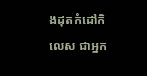ងដុតកំដៅកិលេស ជាអ្នក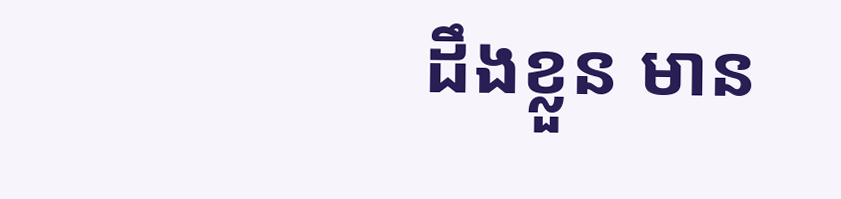ដឹងខ្លួន មាន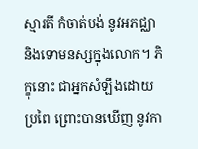ស្មារតី កំចាត់បង់ នូវអភជ្ឈា និងទោមនស្សក្នុងលោក។ ភិក្ខុនោះ ជាអ្នកសំឡឹងដោយប្រពៃ ព្រោះបានឃើញ នូវកា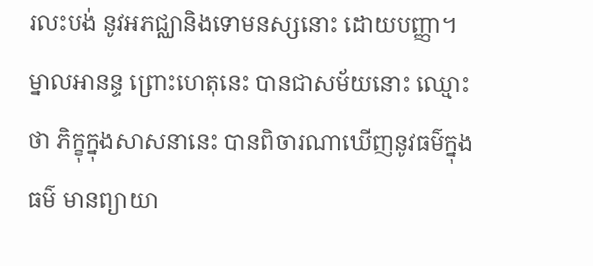រលះបង់ នូវអភជ្ឈានិងទោមនស្សនោះ ដោយបញ្ញា។ ម្នាលអានន្ទ ព្រោះហេតុនេះ បានជាសម័យនោះ ឈ្មោះថា ភិក្ខុក្នុងសាសនានេះ បានពិចារណាឃើញនូវធម៌ក្នុងធម៌ មានព្យាយា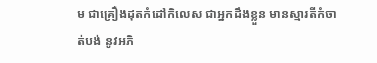ម ជាគ្រឿងដុតកំដៅកិលេស ជាអ្នកដឹងខ្លួន មានស្មារតីកំចាត់បង់ នូវអភិ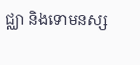ជ្ឈា និងទោមនស្ស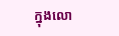ក្នុងលោ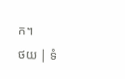ក។
ថយ | ទំ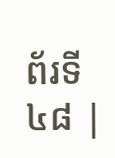ព័រទី ៤៨ |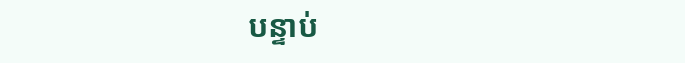បន្ទាប់